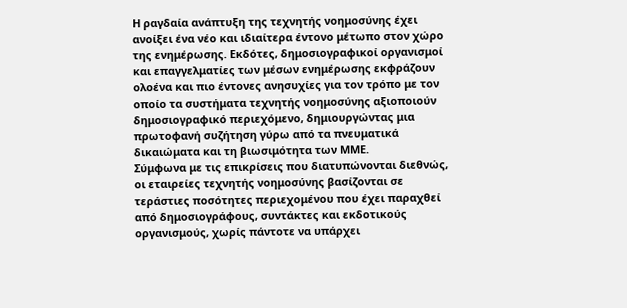Η ραγδαία ανάπτυξη της τεχνητής νοημοσύνης έχει ανοίξει ένα νέο και ιδιαίτερα έντονο μέτωπο στον χώρο της ενημέρωσης. Εκδότες, δημοσιογραφικοί οργανισμοί και επαγγελματίες των μέσων ενημέρωσης εκφράζουν ολοένα και πιο έντονες ανησυχίες για τον τρόπο με τον οποίο τα συστήματα τεχνητής νοημοσύνης αξιοποιούν δημοσιογραφικό περιεχόμενο, δημιουργώντας μια πρωτοφανή συζήτηση γύρω από τα πνευματικά δικαιώματα και τη βιωσιμότητα των ΜΜΕ.
Σύμφωνα με τις επικρίσεις που διατυπώνονται διεθνώς, οι εταιρείες τεχνητής νοημοσύνης βασίζονται σε τεράστιες ποσότητες περιεχομένου που έχει παραχθεί από δημοσιογράφους, συντάκτες και εκδοτικούς οργανισμούς, χωρίς πάντοτε να υπάρχει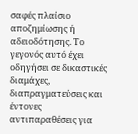σαφές πλαίσιο αποζημίωσης ή αδειοδότησης. Το γεγονός αυτό έχει οδηγήσει σε δικαστικές διαμάχες, διαπραγματεύσεις και έντονες αντιπαραθέσεις για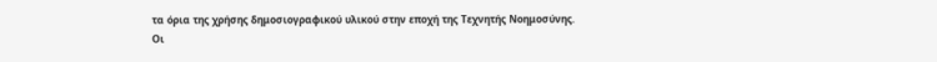τα όρια της χρήσης δημοσιογραφικού υλικού στην εποχή της Τεχνητής Νοημοσύνης.
Οι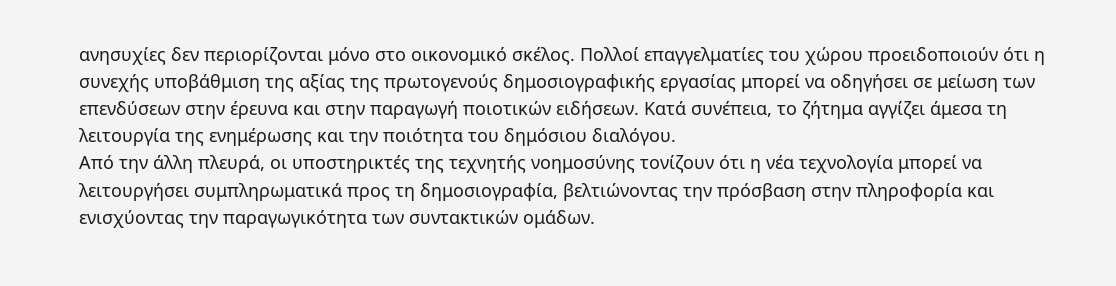ανησυχίες δεν περιορίζονται μόνο στο οικονομικό σκέλος. Πολλοί επαγγελματίες του χώρου προειδοποιούν ότι η συνεχής υποβάθμιση της αξίας της πρωτογενούς δημοσιογραφικής εργασίας μπορεί να οδηγήσει σε μείωση των επενδύσεων στην έρευνα και στην παραγωγή ποιοτικών ειδήσεων. Κατά συνέπεια, το ζήτημα αγγίζει άμεσα τη λειτουργία της ενημέρωσης και την ποιότητα του δημόσιου διαλόγου.
Από την άλλη πλευρά, οι υποστηρικτές της τεχνητής νοημοσύνης τονίζουν ότι η νέα τεχνολογία μπορεί να λειτουργήσει συμπληρωματικά προς τη δημοσιογραφία, βελτιώνοντας την πρόσβαση στην πληροφορία και ενισχύοντας την παραγωγικότητα των συντακτικών ομάδων.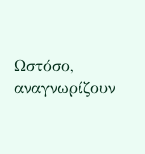Ωστόσο, αναγνωρίζουν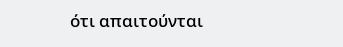ότι απαιτούνται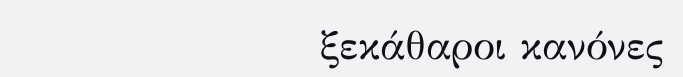ξεκάθαροι κανόνες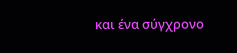και ένα σύγχρονο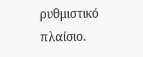ρυθμιστικό πλαίσιο.